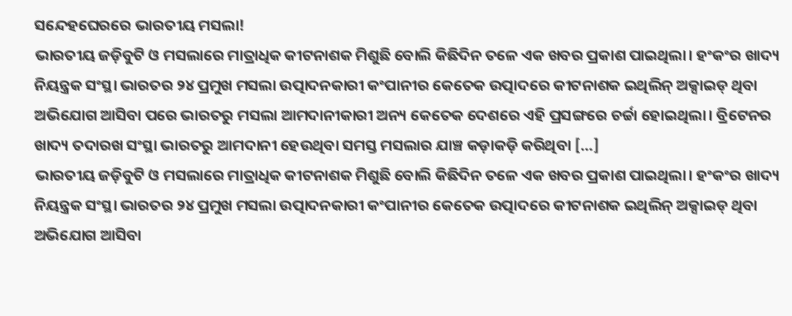ସନ୍ଦେହଘେରରେ ଭାରତୀୟ ମସଲା!
ଭାରତୀୟ ଜଡ଼ିବୁଟି ଓ ମସଲାରେ ମାତ୍ରାଧିକ କୀଟନାଶକ ମିଶୁଛି ବୋଲି କିଛିଦିନ ତଳେ ଏକ ଖବର ପ୍ରକାଶ ପାଇଥିଲା। ହଂକଂର ଖାଦ୍ୟ ନିୟନ୍ତ୍ରକ ସଂସ୍ଥା ଭାରତର ୨୪ ପ୍ରମୁଖ ମସଲା ଉତ୍ପାଦନକାରୀ କଂପାନୀର କେତେକ ଉତ୍ପାଦରେ କୀଟନାଶକ ଇଥିଲିନ୍ ଅକ୍ସାଇଡ୍ ଥିବା ଅଭିଯୋଗ ଆସିବା ପରେ ଭାରତରୁ ମସଲା ଆମଦାନୀକାରୀ ଅନ୍ୟ କେତେକ ଦେଶରେ ଏହି ପ୍ରସଙ୍ଗରେ ଚର୍ଚ୍ଚା ହୋଇଥିଲା। ବ୍ରିଟେନର ଖାଦ୍ୟ ତଦାରଖ ସଂସ୍ଥା ଭାରତରୁ ଆମଦାନୀ ହେଉଥିବା ସମସ୍ତ ମସଲାର ଯାଞ୍ଚ କଡ଼ାକଡ଼ି କରିଥିବା […]
ଭାରତୀୟ ଜଡ଼ିବୁଟି ଓ ମସଲାରେ ମାତ୍ରାଧିକ କୀଟନାଶକ ମିଶୁଛି ବୋଲି କିଛିଦିନ ତଳେ ଏକ ଖବର ପ୍ରକାଶ ପାଇଥିଲା। ହଂକଂର ଖାଦ୍ୟ ନିୟନ୍ତ୍ରକ ସଂସ୍ଥା ଭାରତର ୨୪ ପ୍ରମୁଖ ମସଲା ଉତ୍ପାଦନକାରୀ କଂପାନୀର କେତେକ ଉତ୍ପାଦରେ କୀଟନାଶକ ଇଥିଲିନ୍ ଅକ୍ସାଇଡ୍ ଥିବା ଅଭିଯୋଗ ଆସିବା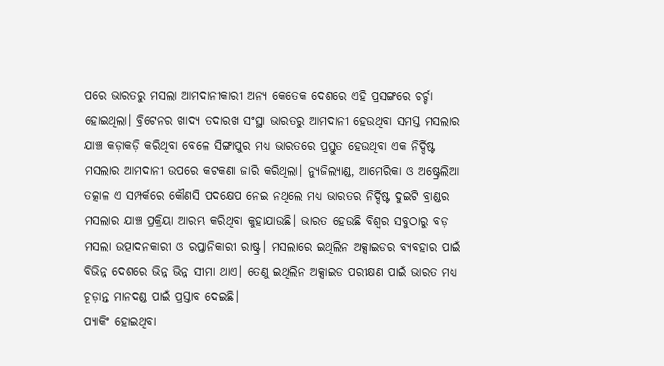ପରେ ଭାରତରୁ ମସଲା ଆମଦାନୀକାରୀ ଅନ୍ୟ କେତେକ ଦେଶରେ ଏହି ପ୍ରସଙ୍ଗରେ ଚର୍ଚ୍ଚା ହୋଇଥିଲା। ବ୍ରିଟେନର ଖାଦ୍ୟ ତଦାରଖ ସଂସ୍ଥା ଭାରତରୁ ଆମଦାନୀ ହେଉଥିବା ସମସ୍ତ ମସଲାର ଯାଞ୍ଚ କଡ଼ାକଡ଼ି କରିଥିବା ବେଳେ ସିଙ୍ଗାପୁର ମଧ୍ୟ ଭାରତରେ ପ୍ରସ୍ତୁତ ହେଉଥିବା ଏକ ନିର୍ଦ୍ଦିଷ୍ଟ ମସଲାର ଆମଦାନୀ ଉପରେ କଟକଣା ଜାରି କରିଥିଲା। ନ୍ୟୁଜିଲ୍ୟାଣ୍ଡ, ଆମେରିକା ଓ ଅଷ୍ଟ୍ରେଲିଆ ତତ୍କାଳ ଏ ସମ୍ପର୍କରେ କୌଣସି ପଦକ୍ଷେପ ନେଇ ନଥିଲେ ମଧ୍ୟ ଭାରତର ନିର୍ଦ୍ଦିଷ୍ଟ ଦୁଇଟି ବ୍ରାଣ୍ଡର ମସଲାର ଯାଞ୍ଚ ପ୍ରକ୍ରିୟା ଆରମ୍ଭ କରିଥିବା କୁହାଯାଉଛି। ଭାରତ ହେଉଛି ବିଶ୍ୱର ସବୁଠାରୁ ବଡ଼ ମସଲା ଉତ୍ପାଦନକାରୀ ଓ ରପ୍ତାନିକାରୀ ରାଷ୍ଟ୍ର। ମସଲାରେ ଇଥିଲିନ ଅକ୍ସାଇଡର ବ୍ୟବହାର ପାଇଁ ବିଭିନ୍ନ ଦେଶରେ ଭିନ୍ନ ଭିନ୍ନ ସୀମା ଥାଏ। ତେଣୁ ଇଥିଲିନ ଅକ୍ସାଇଡ ପରୀକ୍ଷଣ ପାଇଁ ଭାରତ ମଧ୍ୟ ଚୂଡ଼ାନ୍ତ ମାନଦଣ୍ଡ ପାଇଁ ପ୍ରସ୍ତାବ ଦେଇଛି।
ପ୍ୟାକିଂ ହୋଇଥିବା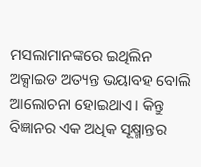ମସଲାମାନଙ୍କରେ ଇଥିଲିନ ଅକ୍ସାଇଡ ଅତ୍ୟନ୍ତ ଭୟାବହ ବୋଲି ଆଲୋଚନା ହୋଇଥାଏ। କିନ୍ତୁ ବିଜ୍ଞାନର ଏକ ଅଧିକ ସୂକ୍ଷ୍ମାନ୍ତର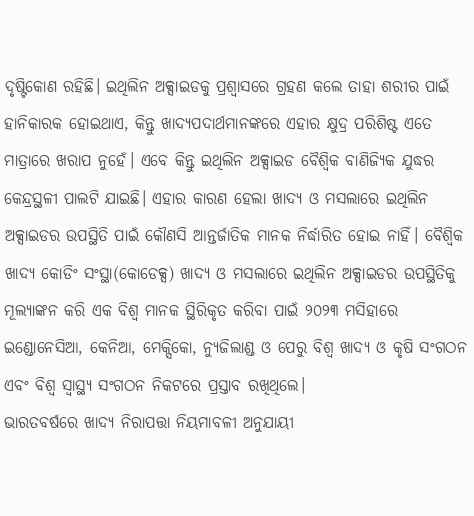ଦୃଷ୍ଟିକୋଣ ରହିଛି। ଇଥିଲିନ ଅକ୍ସାଇଡକୁ ପ୍ରଶ୍ୱାସରେ ଗ୍ରହଣ କଲେ ତାହା ଶରୀର ପାଇଁ ହାନିକାରକ ହୋଇଥାଏ, କିନ୍ତୁ ଖାଦ୍ୟପଦାର୍ଥମାନଙ୍କରେ ଏହାର କ୍ଷୁଦ୍ର ପରିଶିଷ୍ଟ ଏତେ ମାତ୍ରାରେ ଖରାପ ନୁହେଁ। ଏବେ କିନ୍ତୁ ଇଥିଲିନ ଅକ୍ସାଇଡ ବୈଶ୍ୱିକ ବାଣିଜ୍ୟିକ ଯୁଦ୍ଧର କେନ୍ଦ୍ରସ୍ଥଳୀ ପାଲଟି ଯାଇଛି। ଏହାର କାରଣ ହେଲା ଖାଦ୍ୟ ଓ ମସଲାରେ ଇଥିଲିନ ଅକ୍ସାଇଡର ଉପସ୍ଥିତି ପାଇଁ କୌଣସି ଆନ୍ତର୍ଜାତିକ ମାନକ ନିର୍ଦ୍ଧାରିତ ହୋଇ ନାହିଁ। ବୈଶ୍ୱିକ ଖାଦ୍ୟ କୋଡିଂ ସଂସ୍ଥା(କୋଡେକ୍ସ) ଖାଦ୍ୟ ଓ ମସଲାରେ ଇଥିଲିନ ଅକ୍ସାଇଡର ଉପସ୍ଥିତିକୁ ମୂଲ୍ୟାଙ୍କନ କରି ଏକ ବିଶ୍ୱ ମାନକ ସ୍ଥିରିକୃତ କରିବା ପାଇଁ ୨୦୨୩ ମସିହାରେ ଇଣ୍ଡୋନେସିଆ, କେନିଆ, ମେକ୍ସିକୋ, ନ୍ୟୁଜିଲାଣ୍ଡ ଓ ପେରୁ ବିଶ୍ୱ ଖାଦ୍ୟ ଓ କୃଷି ସଂଗଠନ ଏବଂ ବିଶ୍ୱ ସ୍ୱାସ୍ଥ୍ୟ ସଂଗଠନ ନିକଟରେ ପ୍ରସ୍ତାବ ରଖିଥିଲେ।
ଭାରତବର୍ଷରେ ଖାଦ୍ୟ ନିରାପତ୍ତା ନିୟମାବଳୀ ଅନୁଯାୟୀ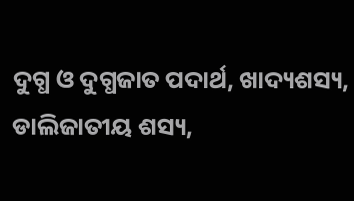ଦୁଗ୍ଧ ଓ ଦୁଗ୍ଧଜାତ ପଦାର୍ଥ, ଖାଦ୍ୟଶସ୍ୟ, ଡାଲିଜାତୀୟ ଶସ୍ୟ,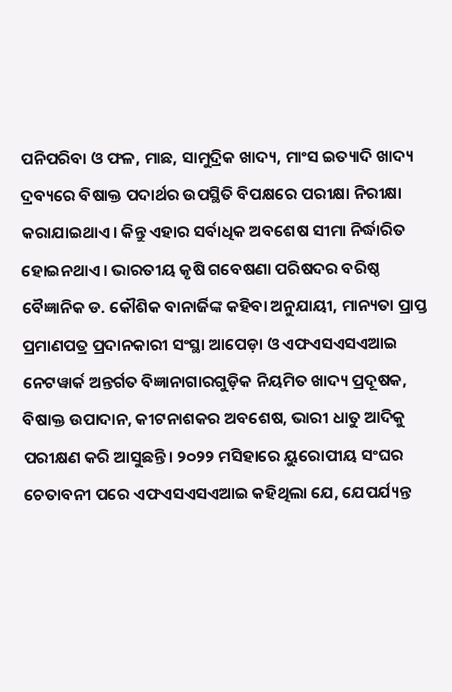ପନିପରିବା ଓ ଫଳ, ମାଛ, ସାମୁଦ୍ରିକ ଖାଦ୍ୟ, ମାଂସ ଇତ୍ୟାଦି ଖାଦ୍ୟ ଦ୍ରବ୍ୟରେ ବିଷାକ୍ତ ପଦାର୍ଥର ଉପସ୍ଥିତି ବିପକ୍ଷରେ ପରୀକ୍ଷା ନିରୀକ୍ଷା କରାଯାଇଥାଏ। କିନ୍ତୁ ଏହାର ସର୍ବାଧିକ ଅବଶେଷ ସୀମା ନିର୍ଦ୍ଧାରିତ ହୋଇନଥାଏ। ଭାରତୀୟ କୃଷି ଗବେଷଣା ପରିଷଦର ବରିଷ୍ଠ ବୈଜ୍ଞାନିକ ଡ. କୌଶିକ ବାନାର୍ଜିଙ୍କ କହିବା ଅନୁଯାୟୀ, ମାନ୍ୟତା ପ୍ରାପ୍ତ ପ୍ରମାଣପତ୍ର ପ୍ରଦାନକାରୀ ସଂସ୍ଥା ଆପେଡ଼ା ଓ ଏଫଏସଏସଏଆଇ ନେଟୱାର୍କ ଅନ୍ତର୍ଗତ ବିଜ୍ଞାନାଗାରଗୁଡ଼ିକ ନିୟମିତ ଖାଦ୍ୟ ପ୍ରଦୂଷକ, ବିଷାକ୍ତ ଉପାଦାନ, କୀଟନାଶକର ଅବଶେଷ, ଭାରୀ ଧାତୁ ଆଦିକୁ ପରୀକ୍ଷଣ କରି ଆସୁଛନ୍ତି। ୨୦୨୨ ମସିହାରେ ୟୁରୋପୀୟ ସଂଘର ଚେତାବନୀ ପରେ ଏଫଏସଏସଏଆଇ କହିଥିଲା ଯେ, ଯେପର୍ଯ୍ୟନ୍ତ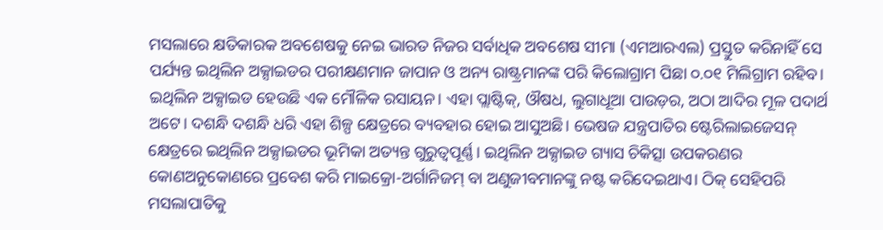ମସଲାରେ କ୍ଷତିକାରକ ଅବଶେଷକୁ ନେଇ ଭାରତ ନିଜର ସର୍ବାଧିକ ଅବଶେଷ ସୀମା (ଏମଆରଏଲ) ପ୍ରସ୍ତୁତ କରିନାହିଁ ସେ ପର୍ଯ୍ୟନ୍ତ ଇଥିଲିନ ଅକ୍ସାଇଡର ପରୀକ୍ଷଣମାନ ଜାପାନ ଓ ଅନ୍ୟ ରାଷ୍ଟ୍ରମାନଙ୍କ ପରି କିଲୋଗ୍ରାମ ପିଛା ୦.୦୧ ମିଲିଗ୍ରାମ ରହିବ।
ଇଥିଲିନ ଅକ୍ସାଇଡ ହେଉଛି ଏକ ମୌଳିକ ରସାୟନ। ଏହା ପ୍ଲାଷ୍ଟିକ୍, ଔଷଧ, ଲୁଗାଧୂଆ ପାଉଡ଼ର, ଅଠା ଆଦିର ମୂଳ ପଦାର୍ଥ ଅଟେ। ଦଶନ୍ଧି ଦଶନ୍ଧି ଧରି ଏହା ଶିଳ୍ପ କ୍ଷେତ୍ରରେ ବ୍ୟବହାର ହୋଇ ଆସୁଅଛି। ଭେଷଜ ଯନ୍ତ୍ରପାତିର ଷ୍ଟେରିଲାଇଜେସନ୍ କ୍ଷେତ୍ରରେ ଇଥିଲିନ ଅକ୍ସାଇଡର ଭୂମିକା ଅତ୍ୟନ୍ତ ଗୁରୁତ୍ୱପୂର୍ଣ୍ଣ। ଇଥିଲିନ ଅକ୍ସାଇଡ ଗ୍ୟାସ ଚିକିତ୍ସା ଉପକରଣର କୋଣଅନୁକୋଣରେ ପ୍ରବେଶ କରି ମାଇକ୍ରୋ-ଅର୍ଗାନିଜମ୍ ବା ଅଣୁଜୀବମାନଙ୍କୁ ନଷ୍ଟ କରିଦେଇଥାଏ। ଠିକ୍ ସେହିପରି ମସଲାପାତିକୁ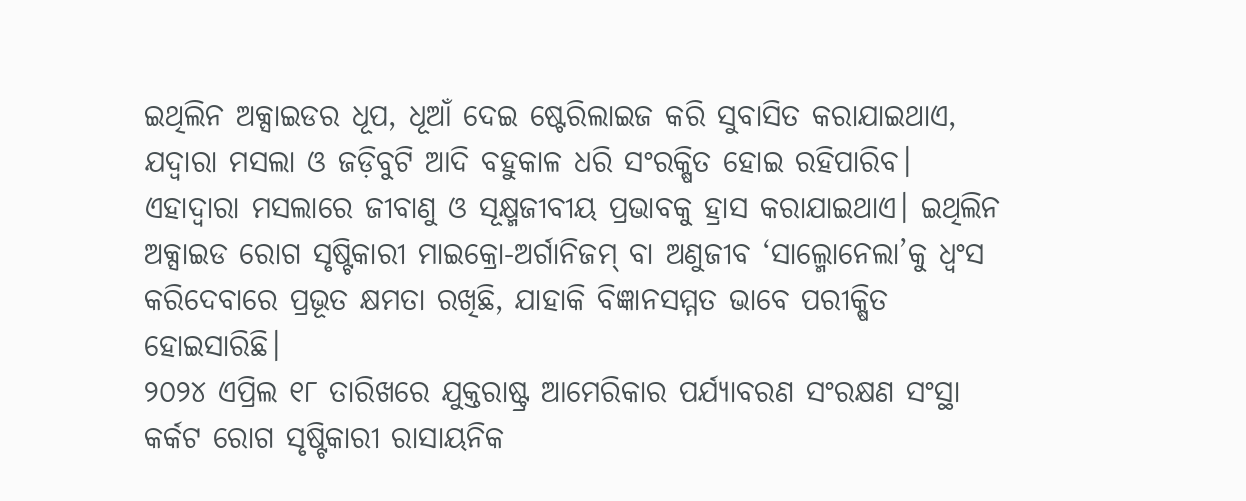ଇଥିଲିନ ଅକ୍ସାଇଡର ଧୂପ, ଧୂଆଁ ଦେଇ ଷ୍ଟେରିଲାଇଜ କରି ସୁବାସିତ କରାଯାଇଥାଏ, ଯଦ୍ୱାରା ମସଲା ଓ ଜଡ଼ିବୁଟି ଆଦି ବହୁକାଳ ଧରି ସଂରକ୍ଷିତ ହୋଇ ରହିପାରିବ। ଏହାଦ୍ୱାରା ମସଲାରେ ଜୀବାଣୁ ଓ ସୂକ୍ଷ୍ମଜୀବୀୟ ପ୍ରଭାବକୁ ହ୍ରାସ କରାଯାଇଥାଏ। ଇଥିଲିନ ଅକ୍ସାଇଡ ରୋଗ ସୃଷ୍ଟିକାରୀ ମାଇକ୍ରୋ-ଅର୍ଗାନିଜମ୍ ବା ଅଣୁଜୀବ ‘ସାଲ୍ମୋନେଲା’କୁ ଧ୍ୱଂସ କରିଦେବାରେ ପ୍ରଭୂତ କ୍ଷମତା ରଖିଛି, ଯାହାକି ବିଜ୍ଞାନସମ୍ମତ ଭାବେ ପରୀକ୍ଷିତ ହୋଇସାରିଛି।
୨୦୨୪ ଏପ୍ରିଲ ୧୮ ତାରିଖରେ ଯୁକ୍ତରାଷ୍ଟ୍ର ଆମେରିକାର ପର୍ଯ୍ୟାବରଣ ସଂରକ୍ଷଣ ସଂସ୍ଥା କର୍କଟ ରୋଗ ସୃଷ୍ଟିକାରୀ ରାସାୟନିକ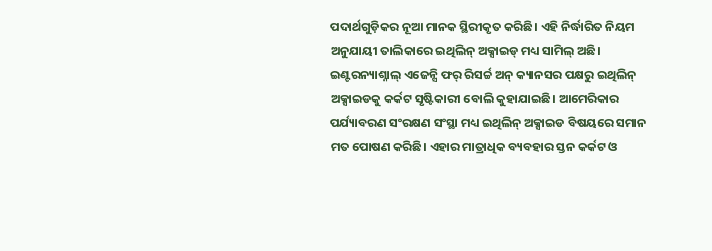ପଦାର୍ଥଗୁଡ଼ିକର ନୂଆ ମାନକ ସ୍ଥିରୀକୃତ କରିଛି। ଏହି ନିର୍ଦ୍ଧାରିତ ନିୟମ ଅନୁଯାୟୀ ତାଲିକାରେ ଇଥିଲିନ୍ ଅକ୍ସାଇଡ୍ ମଧ୍ୟ ସାମିଲ୍ ଅଛି। ଇଣ୍ଟରନ୍ୟାଶ୍ନାଲ୍ ଏଜେନ୍ସି ଫର୍ ରିସର୍ଚ୍ଚ ଅନ୍ କ୍ୟାନସର ପକ୍ଷରୁ ଇଥିଲିନ୍ ଅକ୍ସାଇଡକୁ କର୍କଟ ସୃଷ୍ଟିକାରୀ ବୋଲି କୁହାଯାଇଛି। ଆମେରିକାର ପର୍ଯ୍ୟାବରଣ ସଂରକ୍ଷଣ ସଂସ୍ଥା ମଧ୍ୟ ଇଥିଲିନ୍ ଅକ୍ସାଇଡ ବିଷୟରେ ସମାନ ମତ ପୋଷଣ କରିଛି। ଏହାର ମାତ୍ରାଧିକ ବ୍ୟବହାର ସ୍ତନ କର୍କଟ ଓ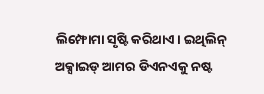ଲିମ୍ଫୋମା ସୃଷ୍ଟି କରିଥାଏ। ଇଥିଲିନ୍ ଅକ୍ସାଇଡ୍ ଆମର ଡିଏନଏକୁ ନଷ୍ଟ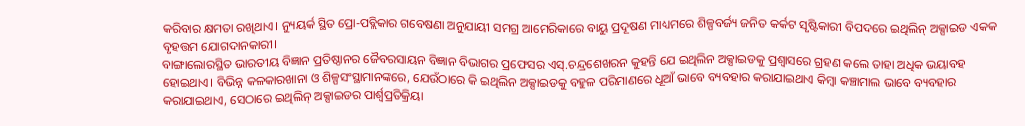କରିବାର କ୍ଷମତା ରଖିଥାଏ। ନ୍ୟୁୟର୍କ ସ୍ଥିତ ପ୍ରୋ-ପବ୍ଲିକାର ଗବେଷଣା ଅନୁଯାୟୀ ସମଗ୍ର ଆମେରିକାରେ ବାୟୁ ପ୍ରଦୂଷଣ ମାଧ୍ୟମରେ ଶିଳ୍ପବର୍ଜ୍ୟ ଜନିତ କର୍କଟ ସୃଷ୍ଟିକାରୀ ବିପଦରେ ଇଥିଲିନ୍ ଅକ୍ସାଇଡ ଏକକ ବୃହତ୍ତମ ଯୋଗଦାନକାରୀ।
ବାଙ୍ଗାଲୋରସ୍ଥିତ ଭାରତୀୟ ବିଜ୍ଞାନ ପ୍ରତିଷ୍ଠାନର ଜୈବରସାୟନ ବିଜ୍ଞାନ ବିଭାଗର ପ୍ରଫେସର ଏସ୍.ଚନ୍ଦ୍ରଶେଖରନ କୁହନ୍ତି ଯେ ଇଥିଲିନ ଅକ୍ସାଇଡକୁ ପ୍ରଶ୍ୱାସରେ ଗ୍ରହଣ କଲେ ତାହା ଅଧିକ ଭୟାବହ ହୋଇଥାଏ। ବିଭିନ୍ନ କଳକାରଖାନା ଓ ଶିଳ୍ପସଂସ୍ଥାମାନଙ୍କରେ, ଯେଉଁଠାରେ କି ଇଥିଲିନ ଅକ୍ସାଇଡକୁ ବହୁଳ ପରିମାଣରେ ଧୂଆଁ ଭାବେ ବ୍ୟବହାର କରାଯାଇଥାଏ କିମ୍ବା କଞ୍ଚାମାଲ ଭାବେ ବ୍ୟବହାର କରାଯାଇଥାଏ, ସେଠାରେ ଇଥିଲିନ୍ ଅକ୍ସାଇଡର ପାର୍ଶ୍ବପ୍ରତିକ୍ରିୟା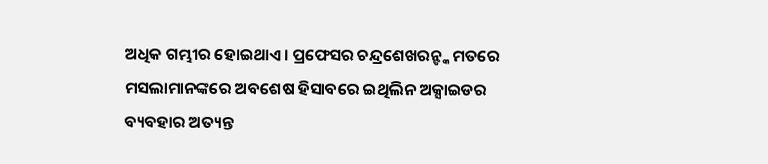ଅଧିକ ଗମ୍ଭୀର ହୋଇଥାଏ। ପ୍ରଫେସର ଚନ୍ଦ୍ରଶେଖରନ୍ଙ୍କ ମତରେ ମସଲାମାନଙ୍କରେ ଅବଶେଷ ହିସାବରେ ଇଥିଲିନ ଅକ୍ସାଇଡର ବ୍ୟବହାର ଅତ୍ୟନ୍ତ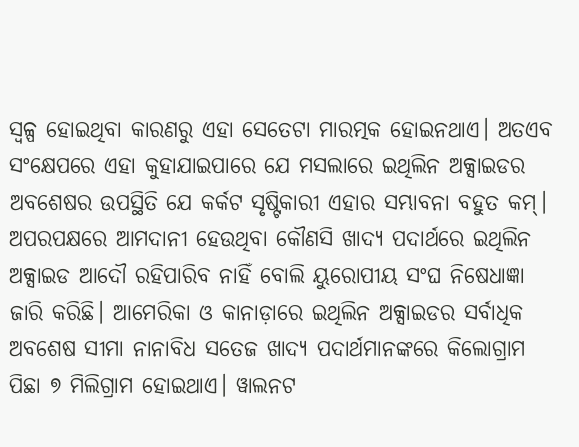ସ୍ୱଳ୍ପ ହୋଇଥିବା କାରଣରୁ ଏହା ସେତେଟା ମାରତ୍ମକ ହୋଇନଥାଏ। ଅତଏବ ସଂକ୍ଷେପରେ ଏହା କୁହାଯାଇପାରେ ଯେ ମସଲାରେ ଇଥିଲିନ ଅକ୍ସାଇଡର ଅବଶେଷର ଉପସ୍ଥିତି ଯେ କର୍କଟ ସୃଷ୍ଟିକାରୀ ଏହାର ସମ୍ଭାବନା ବହୁତ କମ୍।
ଅପରପକ୍ଷରେ ଆମଦାନୀ ହେଉଥିବା କୌଣସି ଖାଦ୍ୟ ପଦାର୍ଥରେ ଇଥିଲିନ ଅକ୍ସାଇଡ ଆଦୌ ରହିପାରିବ ନାହିଁ ବୋଲି ୟୁରୋପୀୟ ସଂଘ ନିଷେଧାଜ୍ଞା ଜାରି କରିଛି। ଆମେରିକା ଓ କାନାଡ଼ାରେ ଇଥିଲିନ ଅକ୍ସାଇଡର ସର୍ବାଧିକ ଅବଶେଷ ସୀମା ନାନାବିଧ ସତେଜ ଖାଦ୍ୟ ପଦାର୍ଥମାନଙ୍କରେ କିଲୋଗ୍ରାମ ପିଛା ୭ ମିଲିଗ୍ରାମ ହୋଇଥାଏ। ୱାଲନଟ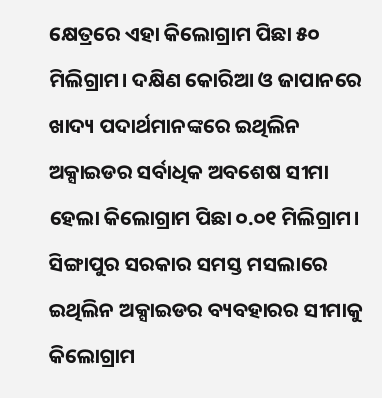କ୍ଷେତ୍ରରେ ଏହା କିଲୋଗ୍ରାମ ପିଛା ୫୦ ମିଲିଗ୍ରାମ। ଦକ୍ଷିଣ କୋରିଆ ଓ ଜାପାନରେ ଖାଦ୍ୟ ପଦାର୍ଥମାନଙ୍କରେ ଇଥିଲିନ ଅକ୍ସାଇଡର ସର୍ବାଧିକ ଅବଶେଷ ସୀମା ହେଲା କିଲୋଗ୍ରାମ ପିଛା ୦.୦୧ ମିଲିଗ୍ରାମ। ସିଙ୍ଗାପୁର ସରକାର ସମସ୍ତ ମସଲାରେ ଇଥିଲିନ ଅକ୍ସାଇଡର ବ୍ୟବହାରର ସୀମାକୁ କିଲୋଗ୍ରାମ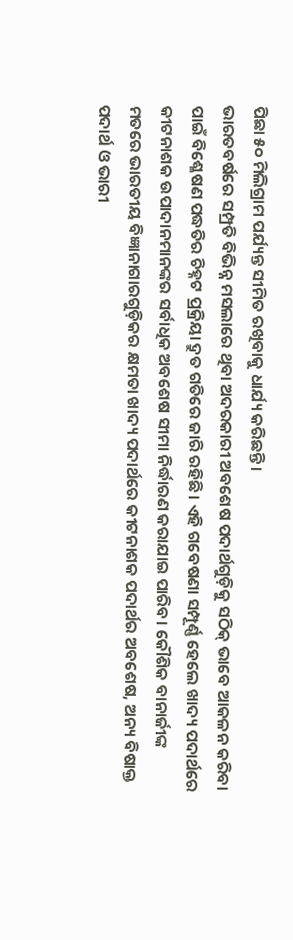ପିଛା ୫୦ ମିଲିଗ୍ରାମ ପର୍ଯ୍ୟନ୍ତ ସୀମିତ ରଖିବାକୁ ଧାର୍ଯ୍ୟ କରିଛନ୍ତି।
ଭାରତବର୍ଷରେ ସମ୍ପ୍ରତି ବିଭିନ୍ନ ମସଲାରେ ଥିବା ଅଦରକାରୀ ଅବଶେଷ ପଦାର୍ଥଗୁଡ଼ିକୁ ସଠିକ୍ ଭାବେ ଆକଳନ କରିବା ପାଇଁ ବିଶ୍ଳେଷଣ ପଦ୍ଧତିର ଚିହ୍ନଟ ପ୍ରକ୍ରିୟା ଦ୍ରୁତ ଗତିରେ ଜାରି ରହିଛି। ଏହି ଗବେଷଣା ସମ୍ପୂର୍ଣ୍ଣ ହେଲେ ଖାଦ୍ୟ ପଦାର୍ଥରେ କୀଟନାଶକ ଉପାଦାନମାନଙ୍କର ସର୍ବାଧିକ ଅବଶେଷ ସୀମା ନିର୍ଦ୍ଧାରଣ କରାଯାଇ ପାରିବ। କୌଶିକ ବାନାର୍ଜୀଙ୍କ ମତରେ ଭାରତୀୟ ବିଜ୍ଞାନାଗାରଗୁଡ଼ିକର କ୍ଷମତା ଖାଦ୍ୟ ପଦାର୍ଥରେ କୀଟନାଶକ ପଦାର୍ଥର ଅବଶେଷ, ଅନ୍ୟ ବିଷାକ୍ତ ପଦାର୍ଥ ଓ ଭାରୀ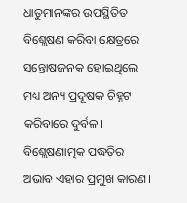ଧାତୁମାନଙ୍କର ଉପସ୍ଥିତିତ ବିଶ୍ଲେଷଣ କରିବା କ୍ଷେତ୍ରରେ ସନ୍ତୋଷଜନକ ହୋଇଥିଲେ ମଧ୍ୟ ଅନ୍ୟ ପ୍ରଦୂଷକ ଚିହ୍ନଟ କରିବାରେ ଦୁର୍ବଳ। ବିଶ୍ଲେଷଣାତ୍ମକ ପଦ୍ଧତିର ଅଭାବ ଏହାର ପ୍ରମୁଖ କାରଣ।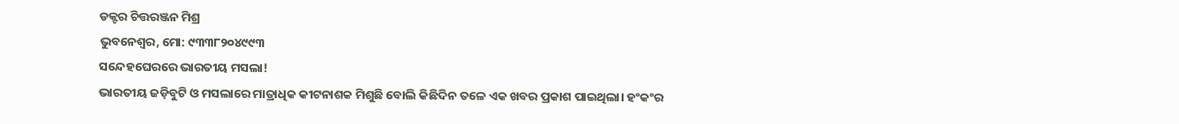ଡକ୍ଟର ଚିତ୍ତରଞ୍ଜନ ମିଶ୍ର
ଭୁବନେଶ୍ୱର, ମୋ: ୯୩୩୮୨୦୪୯୯୩
ସନ୍ଦେହଘେରରେ ଭାରତୀୟ ମସଲା!
ଭାରତୀୟ ଜଡ଼ିବୁଟି ଓ ମସଲାରେ ମାତ୍ରାଧିକ କୀଟନାଶକ ମିଶୁଛି ବୋଲି କିଛିଦିନ ତଳେ ଏକ ଖବର ପ୍ରକାଶ ପାଇଥିଲା। ହଂକଂର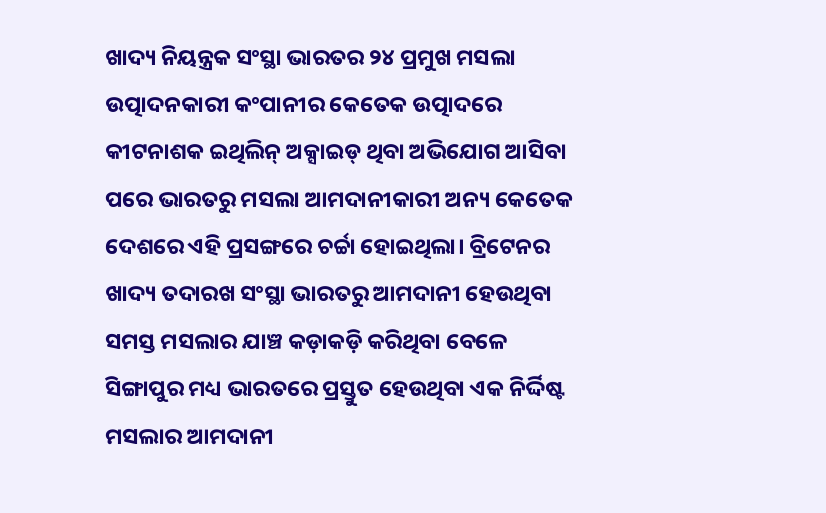ଖାଦ୍ୟ ନିୟନ୍ତ୍ରକ ସଂସ୍ଥା ଭାରତର ୨୪ ପ୍ରମୁଖ ମସଲା ଉତ୍ପାଦନକାରୀ କଂପାନୀର କେତେକ ଉତ୍ପାଦରେ କୀଟନାଶକ ଇଥିଲିନ୍ ଅକ୍ସାଇଡ୍ ଥିବା ଅଭିଯୋଗ ଆସିବା ପରେ ଭାରତରୁ ମସଲା ଆମଦାନୀକାରୀ ଅନ୍ୟ କେତେକ ଦେଶରେ ଏହି ପ୍ରସଙ୍ଗରେ ଚର୍ଚ୍ଚା ହୋଇଥିଲା। ବ୍ରିଟେନର ଖାଦ୍ୟ ତଦାରଖ ସଂସ୍ଥା ଭାରତରୁ ଆମଦାନୀ ହେଉଥିବା ସମସ୍ତ ମସଲାର ଯାଞ୍ଚ କଡ଼ାକଡ଼ି କରିଥିବା ବେଳେ ସିଙ୍ଗାପୁର ମଧ୍ୟ ଭାରତରେ ପ୍ରସ୍ତୁତ ହେଉଥିବା ଏକ ନିର୍ଦ୍ଦିଷ୍ଟ ମସଲାର ଆମଦାନୀ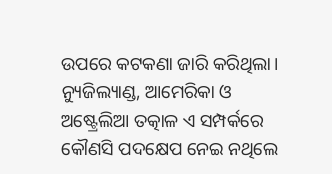ଉପରେ କଟକଣା ଜାରି କରିଥିଲା। ନ୍ୟୁଜିଲ୍ୟାଣ୍ଡ, ଆମେରିକା ଓ ଅଷ୍ଟ୍ରେଲିଆ ତତ୍କାଳ ଏ ସମ୍ପର୍କରେ କୌଣସି ପଦକ୍ଷେପ ନେଇ ନଥିଲେ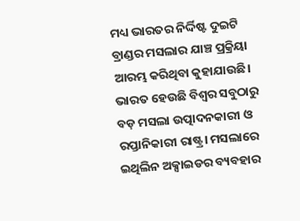ମଧ୍ୟ ଭାରତର ନିର୍ଦ୍ଦିଷ୍ଟ ଦୁଇଟି ବ୍ରାଣ୍ଡର ମସଲାର ଯାଞ୍ଚ ପ୍ରକ୍ରିୟା ଆରମ୍ଭ କରିଥିବା କୁହାଯାଉଛି। ଭାରତ ହେଉଛି ବିଶ୍ୱର ସବୁଠାରୁ ବଡ଼ ମସଲା ଉତ୍ପାଦନକାରୀ ଓ ରପ୍ତାନିକାରୀ ରାଷ୍ଟ୍ର। ମସଲାରେ ଇଥିଲିନ ଅକ୍ସାଇଡର ବ୍ୟବହାର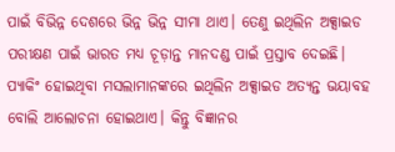ପାଇଁ ବିଭିନ୍ନ ଦେଶରେ ଭିନ୍ନ ଭିନ୍ନ ସୀମା ଥାଏ। ତେଣୁ ଇଥିଲିନ ଅକ୍ସାଇଡ ପରୀକ୍ଷଣ ପାଇଁ ଭାରତ ମଧ୍ୟ ଚୂଡ଼ାନ୍ତ ମାନଦଣ୍ଡ ପାଇଁ ପ୍ରସ୍ତାବ ଦେଇଛି।
ପ୍ୟାକିଂ ହୋଇଥିବା ମସଲାମାନଙ୍କରେ ଇଥିଲିନ ଅକ୍ସାଇଡ ଅତ୍ୟନ୍ତ ଭୟାବହ ବୋଲି ଆଲୋଚନା ହୋଇଥାଏ। କିନ୍ତୁ ବିଜ୍ଞାନର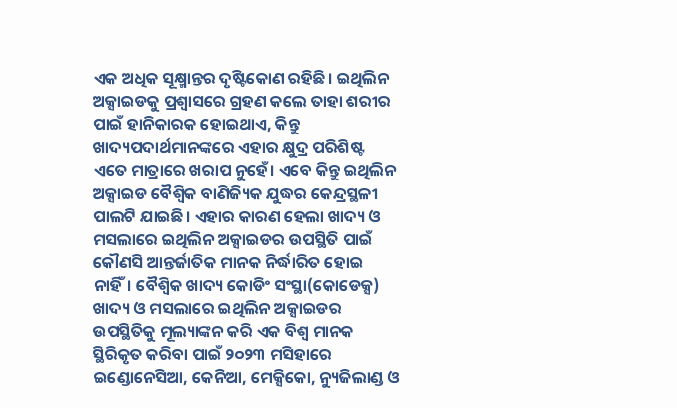ଏକ ଅଧିକ ସୂକ୍ଷ୍ମାନ୍ତର ଦୃଷ୍ଟିକୋଣ ରହିଛି। ଇଥିଲିନ ଅକ୍ସାଇଡକୁ ପ୍ରଶ୍ୱାସରେ ଗ୍ରହଣ କଲେ ତାହା ଶରୀର ପାଇଁ ହାନିକାରକ ହୋଇଥାଏ, କିନ୍ତୁ ଖାଦ୍ୟପଦାର୍ଥମାନଙ୍କରେ ଏହାର କ୍ଷୁଦ୍ର ପରିଶିଷ୍ଟ ଏତେ ମାତ୍ରାରେ ଖରାପ ନୁହେଁ। ଏବେ କିନ୍ତୁ ଇଥିଲିନ ଅକ୍ସାଇଡ ବୈଶ୍ୱିକ ବାଣିଜ୍ୟିକ ଯୁଦ୍ଧର କେନ୍ଦ୍ରସ୍ଥଳୀ ପାଲଟି ଯାଇଛି। ଏହାର କାରଣ ହେଲା ଖାଦ୍ୟ ଓ ମସଲାରେ ଇଥିଲିନ ଅକ୍ସାଇଡର ଉପସ୍ଥିତି ପାଇଁ କୌଣସି ଆନ୍ତର୍ଜାତିକ ମାନକ ନିର୍ଦ୍ଧାରିତ ହୋଇ ନାହିଁ। ବୈଶ୍ୱିକ ଖାଦ୍ୟ କୋଡିଂ ସଂସ୍ଥା(କୋଡେକ୍ସ) ଖାଦ୍ୟ ଓ ମସଲାରେ ଇଥିଲିନ ଅକ୍ସାଇଡର ଉପସ୍ଥିତିକୁ ମୂଲ୍ୟାଙ୍କନ କରି ଏକ ବିଶ୍ୱ ମାନକ ସ୍ଥିରିକୃତ କରିବା ପାଇଁ ୨୦୨୩ ମସିହାରେ ଇଣ୍ଡୋନେସିଆ, କେନିଆ, ମେକ୍ସିକୋ, ନ୍ୟୁଜିଲାଣ୍ଡ ଓ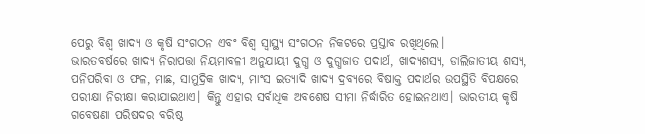ପେରୁ ବିଶ୍ୱ ଖାଦ୍ୟ ଓ କୃଷି ସଂଗଠନ ଏବଂ ବିଶ୍ୱ ସ୍ୱାସ୍ଥ୍ୟ ସଂଗଠନ ନିକଟରେ ପ୍ରସ୍ତାବ ରଖିଥିଲେ।
ଭାରତବର୍ଷରେ ଖାଦ୍ୟ ନିରାପତ୍ତା ନିୟମାବଳୀ ଅନୁଯାୟୀ ଦୁଗ୍ଧ ଓ ଦୁଗ୍ଧଜାତ ପଦାର୍ଥ, ଖାଦ୍ୟଶସ୍ୟ, ଡାଲିଜାତୀୟ ଶସ୍ୟ, ପନିପରିବା ଓ ଫଳ, ମାଛ, ସାମୁଦ୍ରିକ ଖାଦ୍ୟ, ମାଂସ ଇତ୍ୟାଦି ଖାଦ୍ୟ ଦ୍ରବ୍ୟରେ ବିଷାକ୍ତ ପଦାର୍ଥର ଉପସ୍ଥିତି ବିପକ୍ଷରେ ପରୀକ୍ଷା ନିରୀକ୍ଷା କରାଯାଇଥାଏ। କିନ୍ତୁ ଏହାର ସର୍ବାଧିକ ଅବଶେଷ ସୀମା ନିର୍ଦ୍ଧାରିତ ହୋଇନଥାଏ। ଭାରତୀୟ କୃଷି ଗବେଷଣା ପରିଷଦର ବରିଷ୍ଠ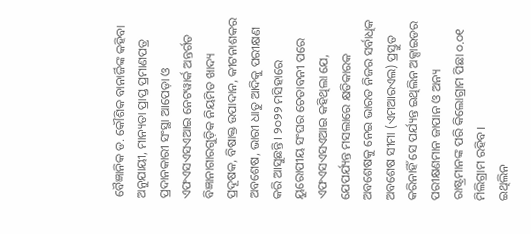ବୈଜ୍ଞାନିକ ଡ. କୌଶିକ ବାନାର୍ଜିଙ୍କ କହିବା ଅନୁଯାୟୀ, ମାନ୍ୟତା ପ୍ରାପ୍ତ ପ୍ରମାଣପତ୍ର ପ୍ରଦାନକାରୀ ସଂସ୍ଥା ଆପେଡ଼ା ଓ ଏଫଏସଏସଏଆଇ ନେଟୱାର୍କ ଅନ୍ତର୍ଗତ ବିଜ୍ଞାନାଗାରଗୁଡ଼ିକ ନିୟମିତ ଖାଦ୍ୟ ପ୍ରଦୂଷକ, ବିଷାକ୍ତ ଉପାଦାନ, କୀଟନାଶକର ଅବଶେଷ, ଭାରୀ ଧାତୁ ଆଦିକୁ ପରୀକ୍ଷଣ କରି ଆସୁଛନ୍ତି। ୨୦୨୨ ମସିହାରେ ୟୁରୋପୀୟ ସଂଘର ଚେତାବନୀ ପରେ ଏଫଏସଏସଏଆଇ କହିଥିଲା ଯେ, ଯେପର୍ଯ୍ୟନ୍ତ ମସଲାରେ କ୍ଷତିକାରକ ଅବଶେଷକୁ ନେଇ ଭାରତ ନିଜର ସର୍ବାଧିକ ଅବଶେଷ ସୀମା (ଏମଆରଏଲ) ପ୍ରସ୍ତୁତ କରିନାହିଁ ସେ ପର୍ଯ୍ୟନ୍ତ ଇଥିଲିନ ଅକ୍ସାଇଡର ପରୀକ୍ଷଣମାନ ଜାପାନ ଓ ଅନ୍ୟ ରାଷ୍ଟ୍ରମାନଙ୍କ ପରି କିଲୋଗ୍ରାମ ପିଛା ୦.୦୧ ମିଲିଗ୍ରାମ ରହିବ।
ଇଥିଲିନ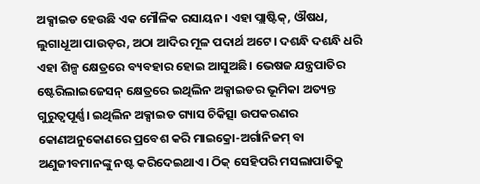ଅକ୍ସାଇଡ ହେଉଛି ଏକ ମୌଳିକ ରସାୟନ। ଏହା ପ୍ଲାଷ୍ଟିକ୍, ଔଷଧ, ଲୁଗାଧୂଆ ପାଉଡ଼ର, ଅଠା ଆଦିର ମୂଳ ପଦାର୍ଥ ଅଟେ। ଦଶନ୍ଧି ଦଶନ୍ଧି ଧରି ଏହା ଶିଳ୍ପ କ୍ଷେତ୍ରରେ ବ୍ୟବହାର ହୋଇ ଆସୁଅଛି। ଭେଷଜ ଯନ୍ତ୍ରପାତିର ଷ୍ଟେରିଲାଇଜେସନ୍ କ୍ଷେତ୍ରରେ ଇଥିଲିନ ଅକ୍ସାଇଡର ଭୂମିକା ଅତ୍ୟନ୍ତ ଗୁରୁତ୍ୱପୂର୍ଣ୍ଣ। ଇଥିଲିନ ଅକ୍ସାଇଡ ଗ୍ୟାସ ଚିକିତ୍ସା ଉପକରଣର କୋଣଅନୁକୋଣରେ ପ୍ରବେଶ କରି ମାଇକ୍ରୋ-ଅର୍ଗାନିଜମ୍ ବା ଅଣୁଜୀବମାନଙ୍କୁ ନଷ୍ଟ କରିଦେଇଥାଏ। ଠିକ୍ ସେହିପରି ମସଲାପାତିକୁ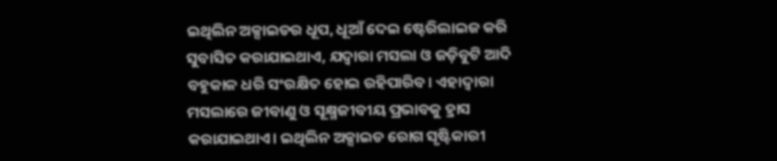ଇଥିଲିନ ଅକ୍ସାଇଡର ଧୂପ, ଧୂଆଁ ଦେଇ ଷ୍ଟେରିଲାଇଜ କରି ସୁବାସିତ କରାଯାଇଥାଏ, ଯଦ୍ୱାରା ମସଲା ଓ ଜଡ଼ିବୁଟି ଆଦି ବହୁକାଳ ଧରି ସଂରକ୍ଷିତ ହୋଇ ରହିପାରିବ। ଏହାଦ୍ୱାରା ମସଲାରେ ଜୀବାଣୁ ଓ ସୂକ୍ଷ୍ମଜୀବୀୟ ପ୍ରଭାବକୁ ହ୍ରାସ କରାଯାଇଥାଏ। ଇଥିଲିନ ଅକ୍ସାଇଡ ରୋଗ ସୃଷ୍ଟିକାରୀ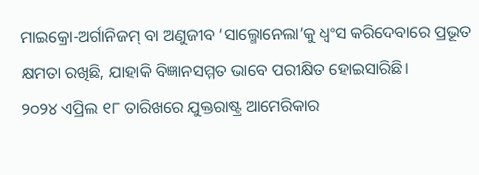ମାଇକ୍ରୋ-ଅର୍ଗାନିଜମ୍ ବା ଅଣୁଜୀବ ‘ସାଲ୍ମୋନେଲା’କୁ ଧ୍ୱଂସ କରିଦେବାରେ ପ୍ରଭୂତ କ୍ଷମତା ରଖିଛି, ଯାହାକି ବିଜ୍ଞାନସମ୍ମତ ଭାବେ ପରୀକ୍ଷିତ ହୋଇସାରିଛି।
୨୦୨୪ ଏପ୍ରିଲ ୧୮ ତାରିଖରେ ଯୁକ୍ତରାଷ୍ଟ୍ର ଆମେରିକାର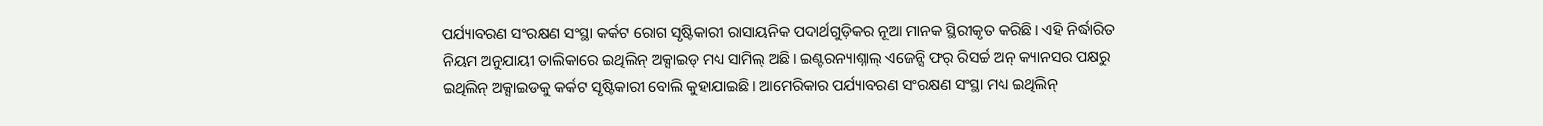ପର୍ଯ୍ୟାବରଣ ସଂରକ୍ଷଣ ସଂସ୍ଥା କର୍କଟ ରୋଗ ସୃଷ୍ଟିକାରୀ ରାସାୟନିକ ପଦାର୍ଥଗୁଡ଼ିକର ନୂଆ ମାନକ ସ୍ଥିରୀକୃତ କରିଛି। ଏହି ନିର୍ଦ୍ଧାରିତ ନିୟମ ଅନୁଯାୟୀ ତାଲିକାରେ ଇଥିଲିନ୍ ଅକ୍ସାଇଡ୍ ମଧ୍ୟ ସାମିଲ୍ ଅଛି। ଇଣ୍ଟରନ୍ୟାଶ୍ନାଲ୍ ଏଜେନ୍ସି ଫର୍ ରିସର୍ଚ୍ଚ ଅନ୍ କ୍ୟାନସର ପକ୍ଷରୁ ଇଥିଲିନ୍ ଅକ୍ସାଇଡକୁ କର୍କଟ ସୃଷ୍ଟିକାରୀ ବୋଲି କୁହାଯାଇଛି। ଆମେରିକାର ପର୍ଯ୍ୟାବରଣ ସଂରକ୍ଷଣ ସଂସ୍ଥା ମଧ୍ୟ ଇଥିଲିନ୍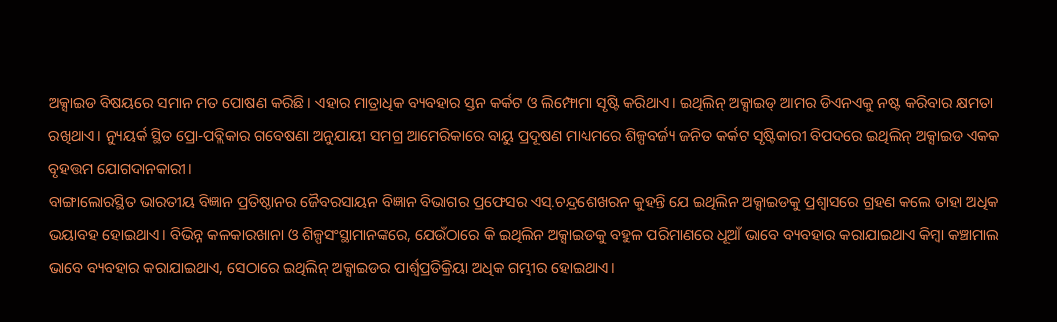ଅକ୍ସାଇଡ ବିଷୟରେ ସମାନ ମତ ପୋଷଣ କରିଛି। ଏହାର ମାତ୍ରାଧିକ ବ୍ୟବହାର ସ୍ତନ କର୍କଟ ଓ ଲିମ୍ଫୋମା ସୃଷ୍ଟି କରିଥାଏ। ଇଥିଲିନ୍ ଅକ୍ସାଇଡ୍ ଆମର ଡିଏନଏକୁ ନଷ୍ଟ କରିବାର କ୍ଷମତା ରଖିଥାଏ। ନ୍ୟୁୟର୍କ ସ୍ଥିତ ପ୍ରୋ-ପବ୍ଲିକାର ଗବେଷଣା ଅନୁଯାୟୀ ସମଗ୍ର ଆମେରିକାରେ ବାୟୁ ପ୍ରଦୂଷଣ ମାଧ୍ୟମରେ ଶିଳ୍ପବର୍ଜ୍ୟ ଜନିତ କର୍କଟ ସୃଷ୍ଟିକାରୀ ବିପଦରେ ଇଥିଲିନ୍ ଅକ୍ସାଇଡ ଏକକ ବୃହତ୍ତମ ଯୋଗଦାନକାରୀ।
ବାଙ୍ଗାଲୋରସ୍ଥିତ ଭାରତୀୟ ବିଜ୍ଞାନ ପ୍ରତିଷ୍ଠାନର ଜୈବରସାୟନ ବିଜ୍ଞାନ ବିଭାଗର ପ୍ରଫେସର ଏସ୍.ଚନ୍ଦ୍ରଶେଖରନ କୁହନ୍ତି ଯେ ଇଥିଲିନ ଅକ୍ସାଇଡକୁ ପ୍ରଶ୍ୱାସରେ ଗ୍ରହଣ କଲେ ତାହା ଅଧିକ ଭୟାବହ ହୋଇଥାଏ। ବିଭିନ୍ନ କଳକାରଖାନା ଓ ଶିଳ୍ପସଂସ୍ଥାମାନଙ୍କରେ, ଯେଉଁଠାରେ କି ଇଥିଲିନ ଅକ୍ସାଇଡକୁ ବହୁଳ ପରିମାଣରେ ଧୂଆଁ ଭାବେ ବ୍ୟବହାର କରାଯାଇଥାଏ କିମ୍ବା କଞ୍ଚାମାଲ ଭାବେ ବ୍ୟବହାର କରାଯାଇଥାଏ, ସେଠାରେ ଇଥିଲିନ୍ ଅକ୍ସାଇଡର ପାର୍ଶ୍ବପ୍ରତିକ୍ରିୟା ଅଧିକ ଗମ୍ଭୀର ହୋଇଥାଏ।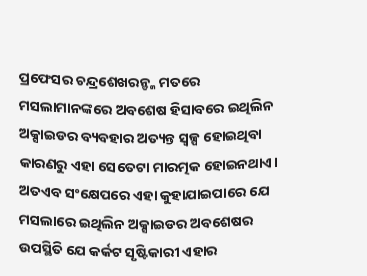ପ୍ରଫେସର ଚନ୍ଦ୍ରଶେଖରନ୍ଙ୍କ ମତରେ ମସଲାମାନଙ୍କରେ ଅବଶେଷ ହିସାବରେ ଇଥିଲିନ ଅକ୍ସାଇଡର ବ୍ୟବହାର ଅତ୍ୟନ୍ତ ସ୍ୱଳ୍ପ ହୋଇଥିବା କାରଣରୁ ଏହା ସେତେଟା ମାରତ୍ମକ ହୋଇନଥାଏ। ଅତଏବ ସଂକ୍ଷେପରେ ଏହା କୁହାଯାଇପାରେ ଯେ ମସଲାରେ ଇଥିଲିନ ଅକ୍ସାଇଡର ଅବଶେଷର ଉପସ୍ଥିତି ଯେ କର୍କଟ ସୃଷ୍ଟିକାରୀ ଏହାର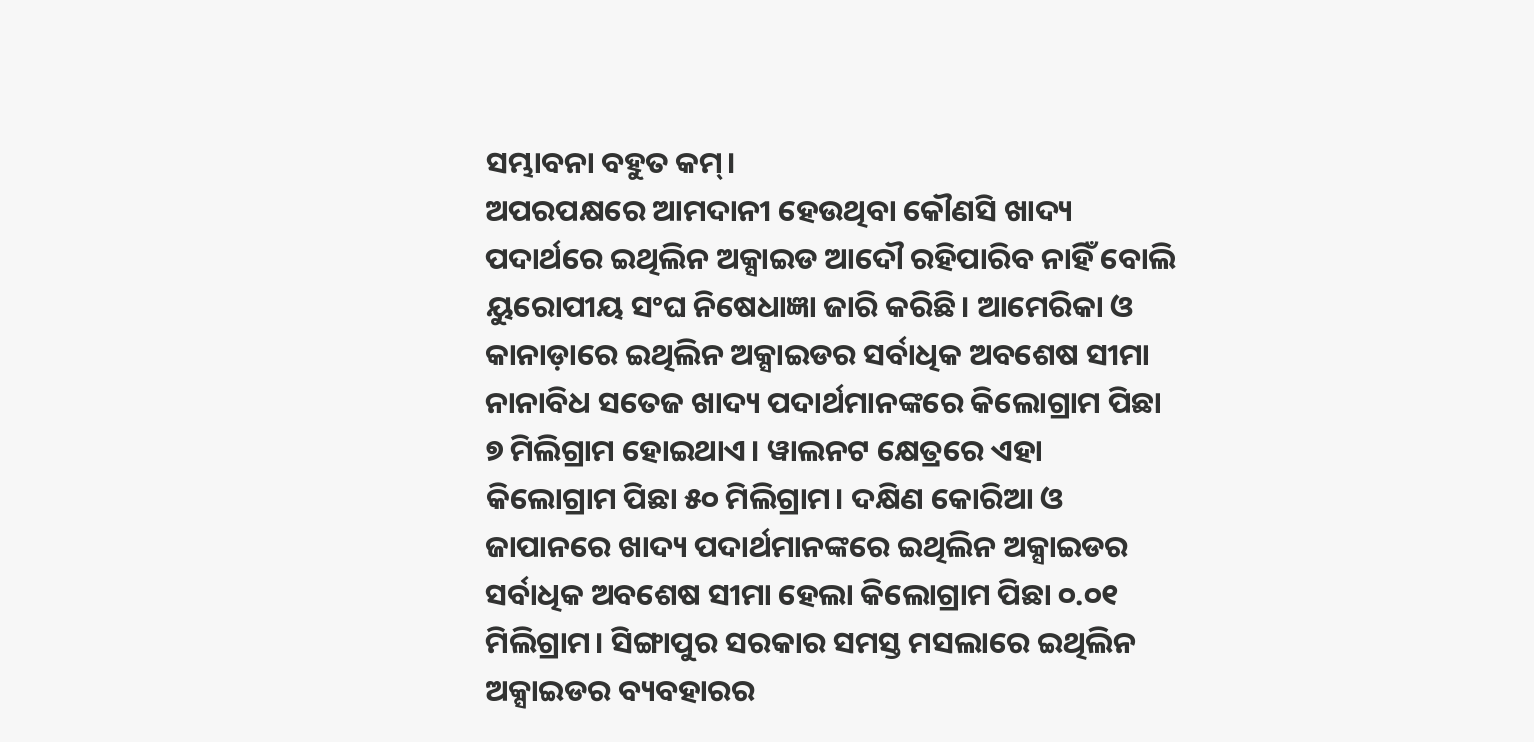ସମ୍ଭାବନା ବହୁତ କମ୍।
ଅପରପକ୍ଷରେ ଆମଦାନୀ ହେଉଥିବା କୌଣସି ଖାଦ୍ୟ ପଦାର୍ଥରେ ଇଥିଲିନ ଅକ୍ସାଇଡ ଆଦୌ ରହିପାରିବ ନାହିଁ ବୋଲି ୟୁରୋପୀୟ ସଂଘ ନିଷେଧାଜ୍ଞା ଜାରି କରିଛି। ଆମେରିକା ଓ କାନାଡ଼ାରେ ଇଥିଲିନ ଅକ୍ସାଇଡର ସର୍ବାଧିକ ଅବଶେଷ ସୀମା ନାନାବିଧ ସତେଜ ଖାଦ୍ୟ ପଦାର୍ଥମାନଙ୍କରେ କିଲୋଗ୍ରାମ ପିଛା ୭ ମିଲିଗ୍ରାମ ହୋଇଥାଏ। ୱାଲନଟ କ୍ଷେତ୍ରରେ ଏହା କିଲୋଗ୍ରାମ ପିଛା ୫୦ ମିଲିଗ୍ରାମ। ଦକ୍ଷିଣ କୋରିଆ ଓ ଜାପାନରେ ଖାଦ୍ୟ ପଦାର୍ଥମାନଙ୍କରେ ଇଥିଲିନ ଅକ୍ସାଇଡର ସର୍ବାଧିକ ଅବଶେଷ ସୀମା ହେଲା କିଲୋଗ୍ରାମ ପିଛା ୦.୦୧ ମିଲିଗ୍ରାମ। ସିଙ୍ଗାପୁର ସରକାର ସମସ୍ତ ମସଲାରେ ଇଥିଲିନ ଅକ୍ସାଇଡର ବ୍ୟବହାରର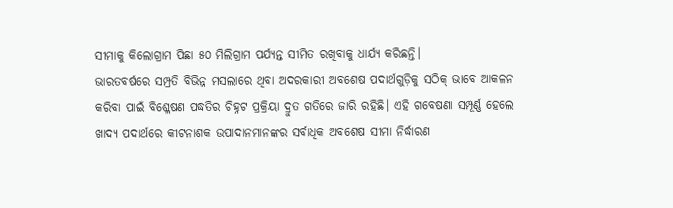ସୀମାକୁ କିଲୋଗ୍ରାମ ପିଛା ୫୦ ମିଲିଗ୍ରାମ ପର୍ଯ୍ୟନ୍ତ ସୀମିତ ରଖିବାକୁ ଧାର୍ଯ୍ୟ କରିଛନ୍ତି।
ଭାରତବର୍ଷରେ ସମ୍ପ୍ରତି ବିଭିନ୍ନ ମସଲାରେ ଥିବା ଅଦରକାରୀ ଅବଶେଷ ପଦାର୍ଥଗୁଡ଼ିକୁ ସଠିକ୍ ଭାବେ ଆକଳନ କରିବା ପାଇଁ ବିଶ୍ଳେଷଣ ପଦ୍ଧତିର ଚିହ୍ନଟ ପ୍ରକ୍ରିୟା ଦ୍ରୁତ ଗତିରେ ଜାରି ରହିଛି। ଏହି ଗବେଷଣା ସମ୍ପୂର୍ଣ୍ଣ ହେଲେ ଖାଦ୍ୟ ପଦାର୍ଥରେ କୀଟନାଶକ ଉପାଦାନମାନଙ୍କର ସର୍ବାଧିକ ଅବଶେଷ ସୀମା ନିର୍ଦ୍ଧାରଣ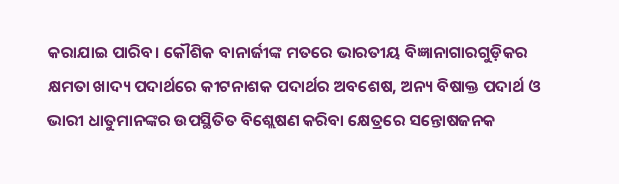କରାଯାଇ ପାରିବ। କୌଶିକ ବାନାର୍ଜୀଙ୍କ ମତରେ ଭାରତୀୟ ବିଜ୍ଞାନାଗାରଗୁଡ଼ିକର କ୍ଷମତା ଖାଦ୍ୟ ପଦାର୍ଥରେ କୀଟନାଶକ ପଦାର୍ଥର ଅବଶେଷ, ଅନ୍ୟ ବିଷାକ୍ତ ପଦାର୍ଥ ଓ ଭାରୀ ଧାତୁମାନଙ୍କର ଉପସ୍ଥିତିତ ବିଶ୍ଲେଷଣ କରିବା କ୍ଷେତ୍ରରେ ସନ୍ତୋଷଜନକ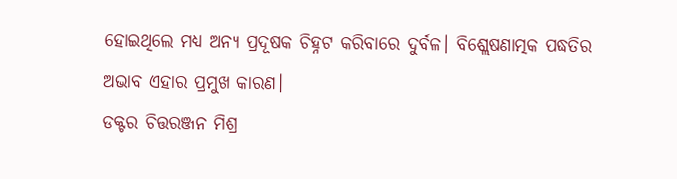ହୋଇଥିଲେ ମଧ୍ୟ ଅନ୍ୟ ପ୍ରଦୂଷକ ଚିହ୍ନଟ କରିବାରେ ଦୁର୍ବଳ। ବିଶ୍ଲେଷଣାତ୍ମକ ପଦ୍ଧତିର ଅଭାବ ଏହାର ପ୍ରମୁଖ କାରଣ।
ଡକ୍ଟର ଚିତ୍ତରଞ୍ଜନ ମିଶ୍ର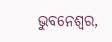ଭୁବନେଶ୍ୱର,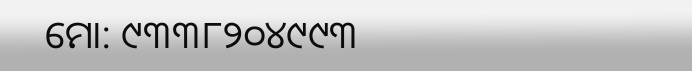ମୋ: ୯୩୩୮୨୦୪୯୯୩